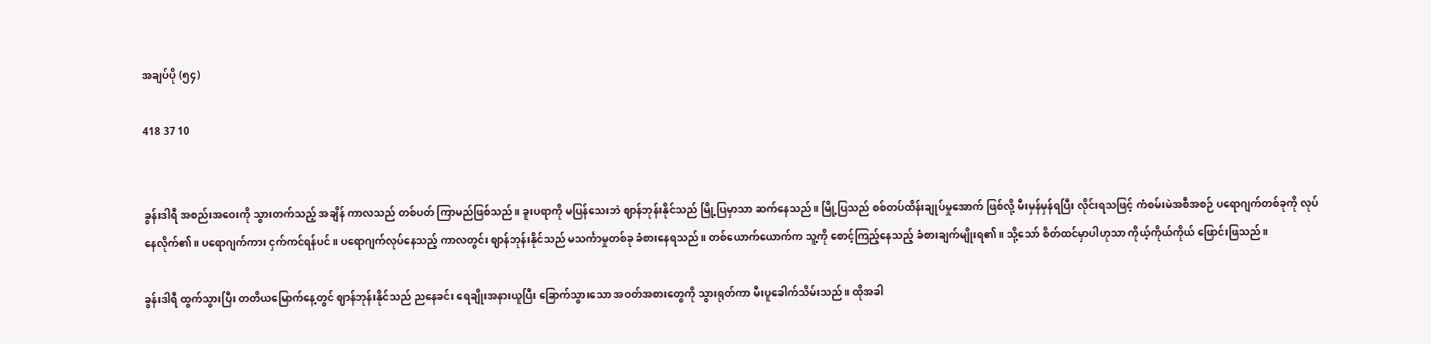အချပ်ပို (၅၄)

418 37 10


ခွန်းဒါရီ အစည်းအဝေးကို သွားတက်သည့် အချိန် ကာလသည် တစ်ပတ် ကြာမည်ဖြစ်သည်။ ခူးပရာကို မပြန်သေးဘဲ ဈာန်ဘုန်းနိုင်သည် မြို့ပြမှာသာ ဆက်နေသည်။ မြို့ပြသည် စစ်တပ်ထိန်းချုပ်မှုအောက် ဖြစ်လို့ မီးမှန်မှန်ရပြီး လိုင်းရသဖြင့် ကံစမ်းမဲအစီအစဉ် ပရောဂျက်တစ်ခုကို လုပ်နေလိုက်၏။ ပရောဂျက်ကား ငှက်ကင်ရန်ပင်။ ပရောဂျက်လုပ်နေသည့် ကာလတွင်း ဈာန်ဘုန်းနိုင်သည် မသင်္ကာမှုတစ်ခု ခံစားနေရသည်။ တစ်ယောက်ယောက်က သူ့ကို စောင့်ကြည့်နေသည့် ခံစားချက်မျိုးရ၏။ သို့သော် စိတ်ထင်မှာပါဟုသာ ‌ကိုယ့်ကိုယ်ကိုယ် ဖြောင်းဖြသည်။

ခွန်းဒါရီ ထွက်သွားပြီး တတိယမြောက်နေ့တွင် ဈာန်ဘုန်းနိုင်သည် ညနေခင်း ရေချိုးအနားယူပြီး ခြောက်သွားသော အဝတ်အစားတွေကို သွားရုတ်ကာ မီးပူခေါက်သိမ်းသည်။ ထိုအခါ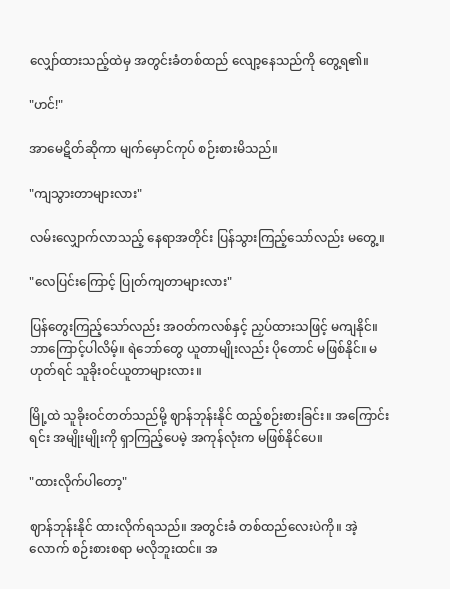လျှော်ထားသည့်ထဲမှ အတွင်းခံတစ်ထည် လျော့နေသည်ကို တွေ့ရ၏။

"ဟင်!"

အာမေဋိတ်ဆိုကာ မျက်မှောင်ကုပ် စဉ်းစားမိသည်။

"ကျသွားတာများလား"

လမ်းလျှောက်လာသည့် နေရာအတိုင်း ပြန်သွားကြည့်သော်လည်း မတွေ့။

"လေပြင်းကြောင့် ပြုတ်ကျတာများလား"

ပြန်တွေးကြည့်သော်လည်း အဝတ်ကလစ်နှင့် ညှပ်ထားသဖြင့် မကျနိုင်။ ဘာကြောင့်ပါလိမ့်။ ရဲဘော်တွေ ယူတာမျိုးလည်း ပိုတောင် မဖြစ်နိုင်။ မဟုတ်ရင် သူခိုးဝင်ယူတာများလား။

မြို့ထဲ သူခိုးဝင်တတ်သည်မို့ ဈာန်ဘုန်းနိုင် ထည့်စဉ်းစားခြင်း။ အကြောင်းရင်း အမျိုးမျိုးကို ရှာကြည့်ပေမဲ့ အကုန်လုံးက မဖြစ်နိုင်ပေ။

"ထားလိုက်ပါတော့"

ဈာန်ဘုန်းနိုင် ထားလိုက်ရသည်။ အတွင်းခံ တစ်ထည်လေးပဲကို။ အဲ့လောက် စဉ်းစားစရာ မလိုဘူးထင်။ အ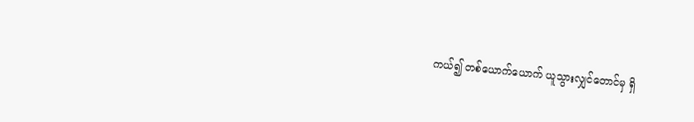ကယ်၍ တစ်ယောက်ယောက် ယူသွားလျှင်တောင်မှ ရှိ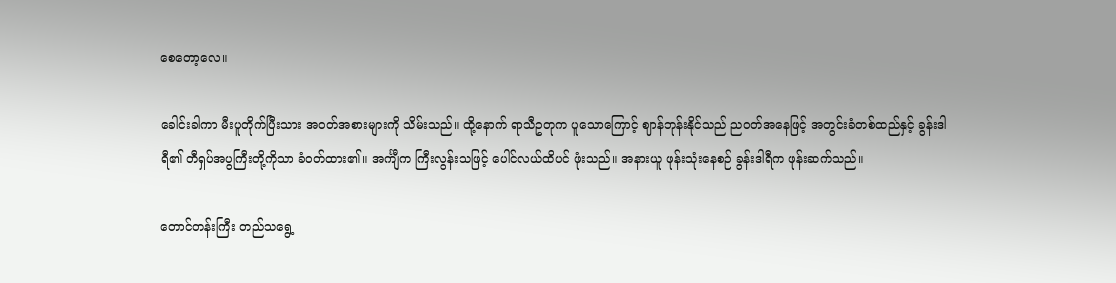စေတော့လေ။

ခေါင်းခါကာ မီးပူတိုက်ပြီးသား အဝတ်အစားများကို သိမ်းသည်။ ထို့နောက် ရာသီဥတုက ပူသောကြောင့် ဈာန်ဘုန်းနိုင်သည် ညဝတ်အနေဖြင့် အတွင်းခံတစ်ထည်နှင့် ခွန်းဒါရီ၏ တီရှပ်အပွကြီးတို့ကိုသာ ခံဝတ်ထား၏။ အင်္ကျီက ကြီးလွန်းသဖြင့် ပေါင်လယ်ထိပင် ဖုံးသည်။ အနားယူ ဖုန်းသုံးနေစဉ် ခွန်းဒါရီက ဖုန်းဆက်သည်။

တောင်တန်းကြီး တည်သရွေ့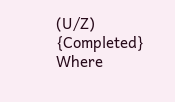(U/Z) {Completed} Where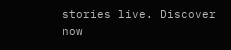stories live. Discover now